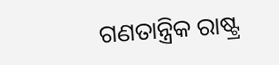ଗଣତାନ୍ତ୍ରିକ ରାଷ୍ଟ୍ର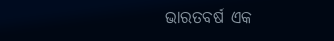ଭାରତବର୍ଷ ଏକ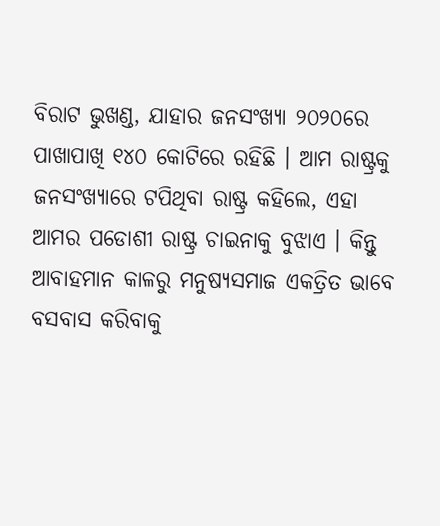ବିରାଟ ଭୁଖଣ୍ଡ, ଯାହାର ଜନସଂଖ୍ୟା ୨୦୨୦ରେ ପାଖାପାଖି ୧୪୦ କୋଟିରେ ରହିଛି । ଆମ ରାଷ୍ଟ୍ରକୁ ଜନସଂଖ୍ୟାରେ ଟପିଥିବା ରାଷ୍ଟ୍ର କହିଲେ, ଏହା ଆମର ପଡୋଶୀ ରାଷ୍ଟ୍ର ଚାଇନାକୁ ବୁଝାଏ । କିନ୍ତୁ ଆବାହମାନ କାଳରୁ ମନୁଷ୍ୟସମାଜ ଏକତ୍ରିତ ଭାବେ ବସବାସ କରିବାକୁ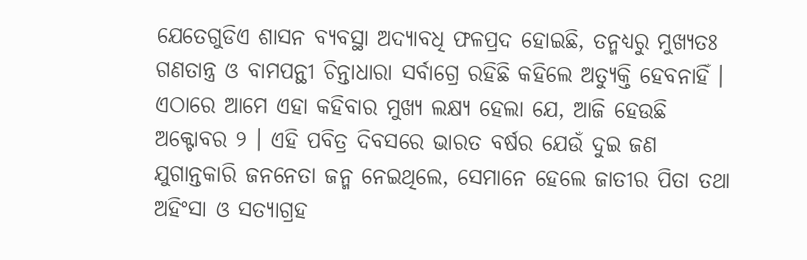ଯେତେଗୁଡିଏ ଶାସନ ବ୍ୟବସ୍ଥା ଅଦ୍ୟାବଧି ଫଳପ୍ରଦ ହୋଇଛି, ତନ୍ମଧ୍ୟରୁ ମୁଖ୍ୟତଃ ଗଣତାନ୍ତ୍ର ଓ ବାମପନ୍ଥୀ ଚିନ୍ତାଧାରା ସର୍ବାଗ୍ରେ ରହିଛି କହିଲେ ଅତ୍ୟୁକ୍ତି ହେବନାହିଁ । ଏଠାରେ ଆମେ ଏହା କହିବାର ମୁଖ୍ୟ ଲକ୍ଷ୍ୟ ହେଲା ଯେ, ଆଜି ହେଉଛି ଅକ୍ଟୋବର ୨ । ଏହି ପବିତ୍ର ଦିବସରେ ଭାରତ ବର୍ଷର ଯେଉଁ ଦୁଇ ଜଣ ଯୁଗାନ୍ତକାରି ଜନନେତା ଜନ୍ମ ନେଇଥିଲେ, ସେମାନେ ହେଲେ ଜାତୀର ପିତା ତଥା ଅହିଂସା ଓ ସତ୍ୟାଗ୍ରହ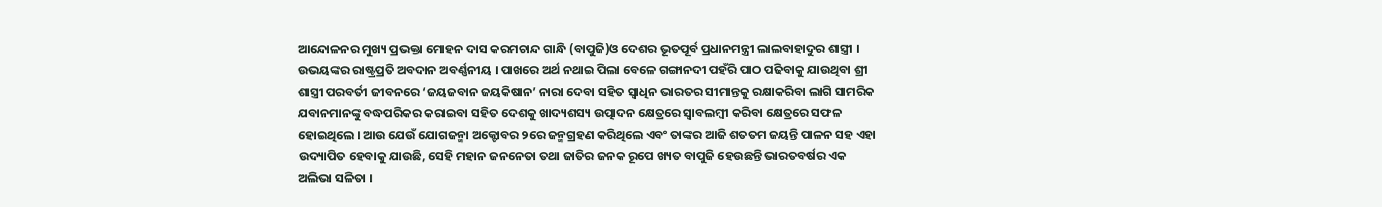ଆନ୍ଦୋଳନର ମୁଖ୍ୟ ପ୍ରଭକ୍ତା ମୋହନ ଦାସ କରମଚାନ୍ଦ ଗାନ୍ଧି (ବାପୁଜି)ଓ ଦେଶର ଭୂତପୂର୍ବ ପ୍ରଧାନମନ୍ତ୍ରୀ ଲାଲବାହାଦୁର ଶାସ୍ତ୍ରୀ । ଉଭୟଙ୍କର ରାଷ୍ଟ୍ରପ୍ରତି ଅବଦାନ ଅବର୍ଣ୍ଣନୀୟ । ପାଖରେ ଅର୍ଥ ନଥାଇ ପିଲା ବେଳେ ଗଙ୍ଗାନଦୀ ପହଁରି ପାଠ ପଢିବାକୁ ଯାଉଥିବା ଶ୍ରୀ ଶାସ୍ତ୍ରୀ ପରବର୍ତୀ ଜୀବନରେ ‘ଜୟଜବାନ ଜୟକିଷାନ’ ନାରା ଦେବା ସହିତ ସ୍ୱାଧିନ ଭାରତର ସୀମାନ୍ତକୁ ରକ୍ଷାକରିବା ଲାଗି ସାମରିକ ଯବାନମାନଙ୍କୁ ବଦ୍ଧପରିକର କରାଇବା ସହିତ ଦେଶକୁ ଖାଦ୍ୟଶସ୍ୟ ଉତ୍ପାଦନ କ୍ଷେତ୍ରରେ ସ୍ୱାବଲମ୍ବୀ କରିବା କ୍ଷେତ୍ରରେ ସଫଳ ହୋଇଥିଲେ । ଆଉ ଯେଉଁ ଯୋଗଜନ୍ମା ଅକ୍ଟୋବର ୨ରେ ଜନ୍ମଗ୍ରହଣ କରିଥିଲେ ଏବଂ ତାଙ୍କର ଆଜି ଶତତମ ଜୟନ୍ତି ପାଳନ ସହ ଏହା ଉଦ୍ୟାପିତ ହେବାକୁ ଯାଉଛି, ସେହି ମହାନ ଜନନେତା ତଥା ଜାତିର ଜନକ ରୂପେ ଖ୍ୟତ ବାପୁଜି ହେଉଛନ୍ତି ଭାରତବର୍ଷର ଏକ ଅଲିଭା ସଳିତା ।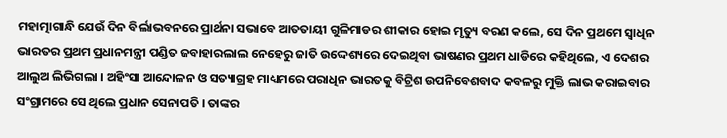ମହାତ୍ମାଗାନ୍ଧି ଯେଉଁ ଦିନ ବିର୍ଲାଭବନରେ ପ୍ରାର୍ଥନା ସଭାବେ ଆତତାୟୀ ଗୁଳିମାଡର ଶୀକାର ହୋଇ ମୃତ୍ୟୁ ବରଣ କଲେ, ସେ ଦିନ ପ୍ରଥମେ ସ୍ୱାଧିନ ଭାରତର ପ୍ରଥମ ପ୍ରଧାନମନ୍ତ୍ରୀ ପଣ୍ଡିତ ଜବାହାରଲାଲ ନେହେରୁ ଜାତି ଉଦ୍ଦେଶ୍ୟରେ ଦେଇଥିବା ଭାଷଣର ପ୍ରଥମ ଧାଡିରେ କହିଥିଲେ, ଏ ଦେଶର ଆଲୁଅ ଲିଭିଗଲା । ଅହିଂସା ଆନ୍ଦୋଳନ ଓ ସତ୍ୟାଗ୍ରହ ମାଧ୍ୟମରେ ପରାଧିନ ଭାରତକୁ ବିଟ୍ରିଶ ଉପନିବେଶବାଦ କବଳରୁ ମୁକ୍ତି ଲାଭ କରାଇବାର ସଂଗ୍ରାମରେ ସେ ଥିଲେ ପ୍ରଧାନ ସେନାପତି । ତାଙ୍କର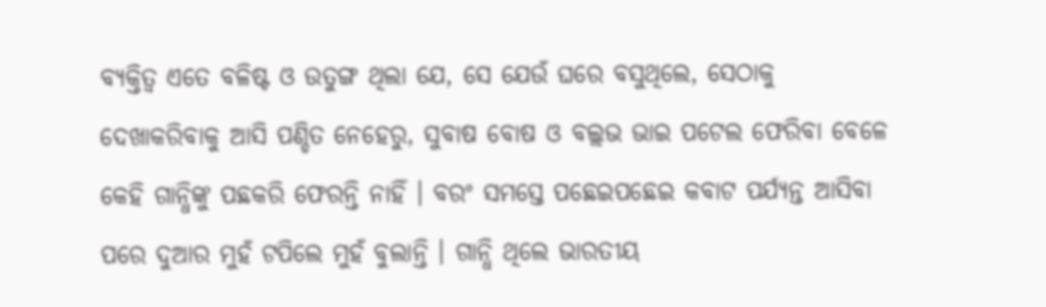ବ୍ୟକ୍ତିତ୍ୱ ଏତେ ବଳିଷ୍ଟ ଓ ଉତୁଙ୍ଗ ଥିଲା ଯେ, ସେ ଯେଉଁ ଘରେ ବସୁଥିଲେ, ସେଠାକୁ ଦେଖାକରିବାକୁ ଆସି ପଣ୍ଡିତ ନେହେରୁ, ସୁବାଷ ବୋଷ ଓ ବଲ୍ଲଭ ଭାଇ ପଟେଲ ଫେରିବା ବେଳେ କେହି ଗାନ୍ଧିଙ୍କୁ ପଛକରି ଫେରନ୍ତି ନାହିଁ । ବରଂ ସମସ୍ତେ ପଛେଇପଛେଇ କବାଟ ପର୍ଯ୍ୟନ୍ତ ଆସିବା ପରେ ଦୁଆର ମୁହଁ ଟପିଲେ ମୁହଁ ବୁଲାନ୍ତି । ଗାନ୍ଧି ଥିଲେ ଭାରତୀୟ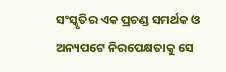ସଂସ୍କୃତିର ଏକ ପ୍ରଚଣ୍ଡ ସମର୍ଥକ ଓ ଅନ୍ୟପଟେ ନିରପେକ୍ଷତାକୁ ସେ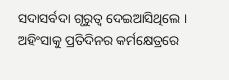ସଦାସର୍ବଦା ଗୃରୁତ୍ୱ ଦେଇଆସିଥିଲେ । ଅହିଂସାକୁ ପ୍ରତିଦିନର କର୍ମକ୍ଷେତ୍ରରେ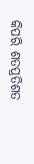କିପରି ଶତପ୍ରତିଶତ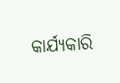କାର୍ଯ୍ୟକାରି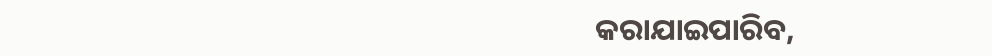କରାଯାଇପାରିବ,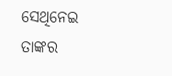ସେଥିନେଇ ତାଙ୍କର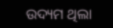ଉଦ୍ୟମ ଥିଲା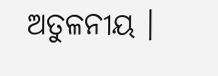ଅତୁଳନୀୟ ।